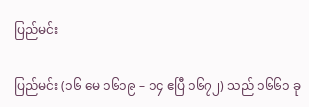ပြည်မင်း

ပြည်မင်း (၁၆ မေ ၁၆၁၉ – ၁၄ ဧပြီ ၁၆၇၂) သည် ၁၆၆၁ ခု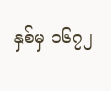နှစ်မှ ၁၆၇၂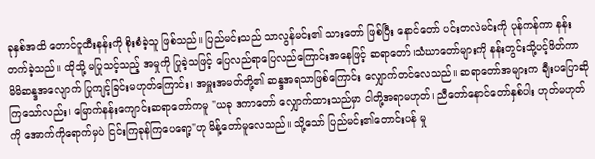ခုနှစ်အထိ တောင်ငူထီးနန်းကို စိုးစံခဲ့သူ ဖြစ်သည်။ ပြည်မင်းသည် သာလွန်မင်း၏ သားတော် ဖြစ်ပြီး နောင်တော် ပင်းတလဲမင်းကို ပုန်ကန်ကာ နန်းတက်ခဲ့သည်။ ထိုသို့ မပြုသင့်သည့် အမှုကို ပြုခဲ့သဖြင့် ပြေလည်ရာပြေလည်ကြောင်းအနေဖြင့် ဆရာတော်၊သံဃာတော်များကို နန်းတွင်းသို့ပင့်ဖိတ်ကာ မိမိဆန္ဒအလျောက် ပြုကျင့်ခြင်းမဟုတ်ကြောင်း၊ အမှူးအမတ်တို့၏ ဆန္ဒအရသာဖြစ်ကြောင်း လျှောက်တင်လေသည်။ ဆရာတော်အများက ချီးပပြောဆိုကြသော်လည်း၊ မြောက်နန်းကျောင်းဆရာတော်ကမူ "ယခု ဒကာတော် လျှောက်ထားသည်မှာ ငါတို့အရာမဟုတ်၊ ညီတော်နောင်တော်နှစ်ပါး ဟုတ်မဟုတ်ကို အောက်ကိုရောက်မှပဲ ငြင်းကြခုန်ကြပေရော့"ဟု မိန့်တော်မူလေသည်။ သို့သော် ပြည်မင်း၏တောင်းပန် မှု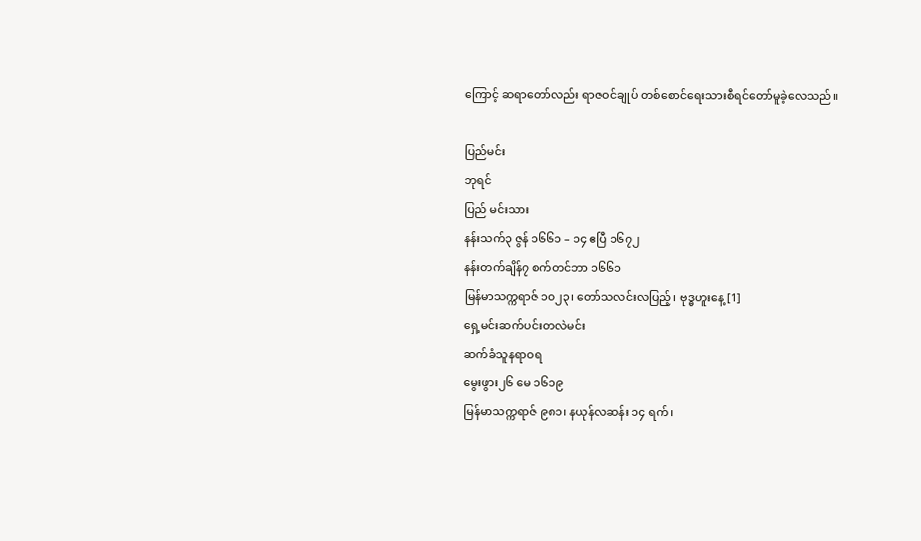ကြောင့် ဆရာတော်လည်း ရာဇဝင်ချုပ် တစ်စောင်ရေးသားစီရင်တော်မူခဲ့လေသည်။

ပြည်မင်း
ဘုရင်
ပြည် မင်းသား
နန်းသက်၃ ဇွန် ၁၆၆၁ – ၁၄ ဧပြီ ၁၆၇၂
နန်းတက်ချိန်၇ စက်တင်ဘာ ၁၆၆၁
မြန်မာသက္ကရာဇ် ၁၀၂၃၊ တော်သလင်းလပြည့်၊ ဗုဒ္ဓဟူးနေ့[1]
ရှေ့မင်းဆက်ပင်းတလဲမင်း
ဆက်ခံသူနရာဝရ
မွေးဖွား၂၆ မေ ၁၆၁၉
မြန်မာသက္ကရာဇ် ၉၈၁၊ နယုန်လဆန်း ၁၄ ရက်၊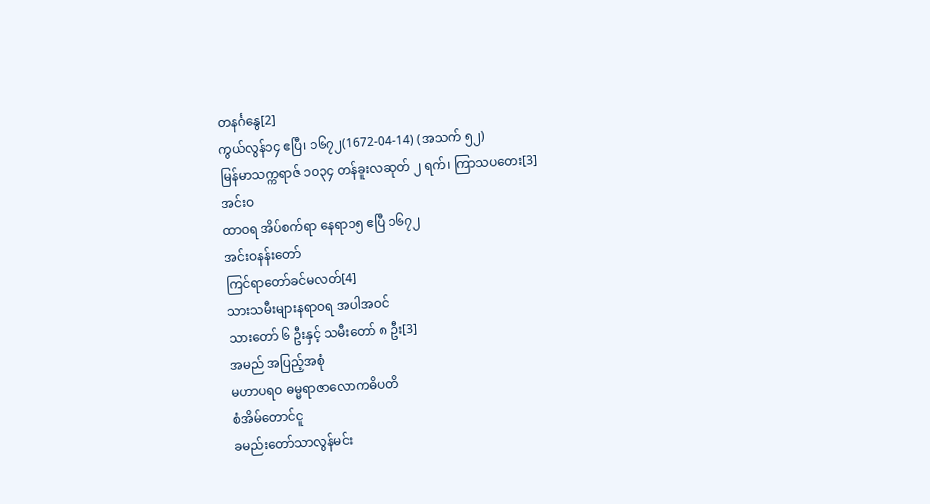တနင်္ဂနွေ[2]
ကွယ်လွန်၁၄ ဧပြီ၊ ၁၆၇၂(1672-04-14) (အသက် ၅၂)
မြန်မာသက္ကရာဇ် ၁၀၃၄ တန်ခူးလဆုတ် ၂ ရက်၊ ကြာသပတေး[3]
အင်းဝ
ထာဝရ အိပ်စက်ရာ နေရာ၁၅ ဧပြီ ၁၆၇၂
အင်းဝနန်းတော်
ကြင်ရာတော်ခင်မလတ်[4]
သားသမီးများနရာဝရ အပါအဝင်
သားတော် ၆ ဦးနှင့် သမီးတော် ၈ ဦး[3]
အမည် အပြည့်အစုံ
မဟာပရဝ ဓမ္မရာဇာလောကဓိပတိ
စံအိမ်တောင်ငူ
ခမည်းတော်သာလွန်မင်း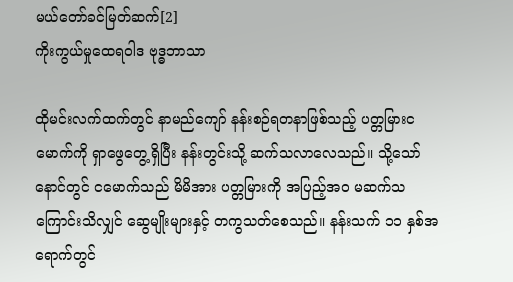မယ်တော်ခင်မြတ်ဆက်[2]
ကိုးကွယ်မှုထေရဝါဒ ဗုဒ္ဓဘာသာ

ထိုမင်းလက်ထက်တွင် နာမည်ကျော် နန်းစဉ်ရတနာဖြစ်သည့် ပတ္တမြားငမောက်ကို ရှာဖွေတွေ့ရှိပြီး နန်းတွင်းသို့ ဆက်သလာလေသည်။ သို့သော် နောင်တွင် ငမောက်သည် မိမိအား ပတ္တမြားကို အပြည့်အဝ မဆက်သကြောင်းသိလျှင် ဆွေမျိုးများနှင့် တကွသတ်စေသည်။ နန်းသက် ၁၁ နှစ်အရောက်တွင်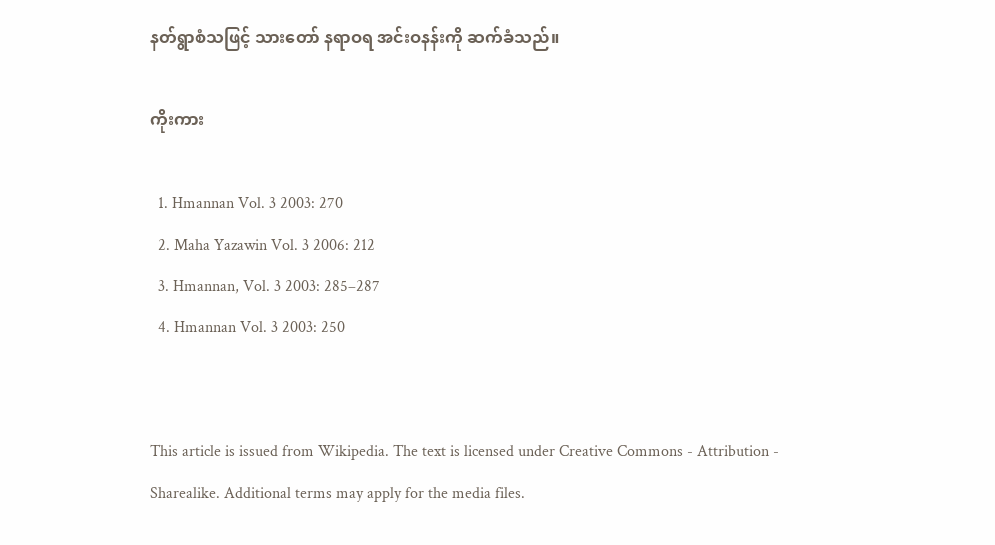နတ်ရွာစံသဖြင့် သားတော် နရာဝရ အင်းဝနန်းကို ဆက်ခံသည်။

ကိုးကား

  1. Hmannan Vol. 3 2003: 270
  2. Maha Yazawin Vol. 3 2006: 212
  3. Hmannan, Vol. 3 2003: 285–287
  4. Hmannan Vol. 3 2003: 250


This article is issued from Wikipedia. The text is licensed under Creative Commons - Attribution - Sharealike. Additional terms may apply for the media files.